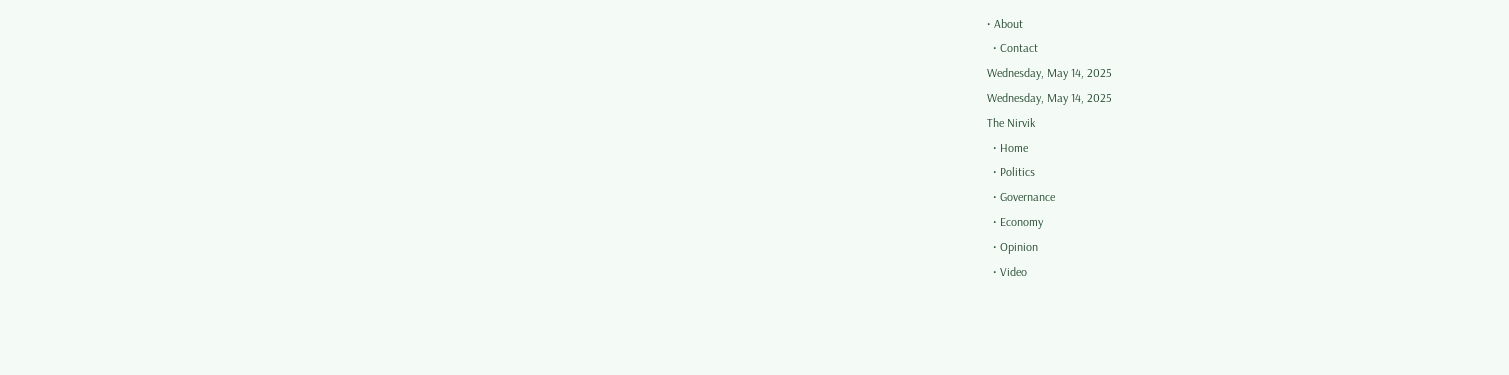• About
  • Contact
Wednesday, May 14, 2025
Wednesday, May 14, 2025
The Nirvik
  • Home
  • Politics
  • Governance
  • Economy
  • Opinion
  • Video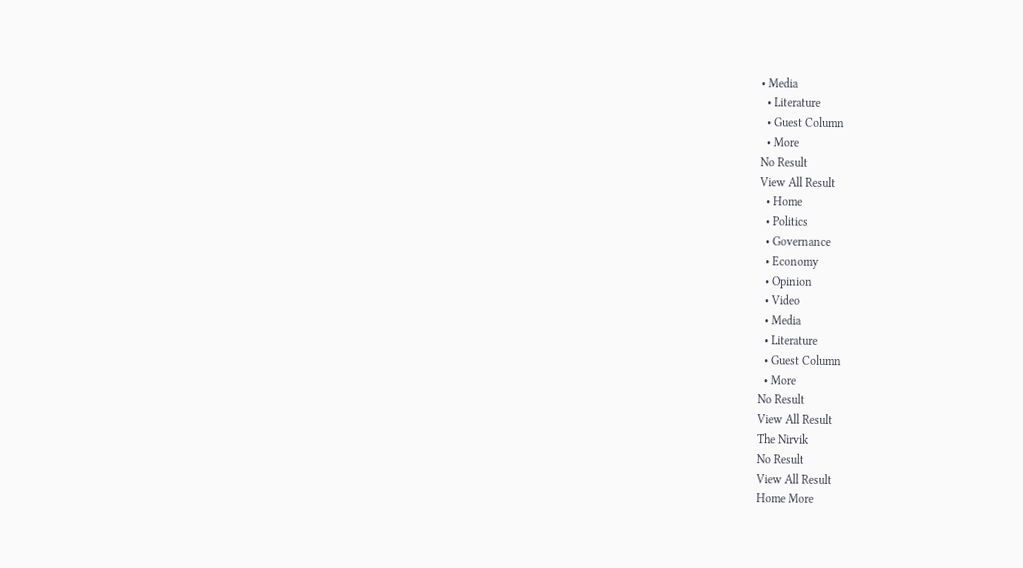• Media
  • Literature
  • Guest Column
  • More
No Result
View All Result
  • Home
  • Politics
  • Governance
  • Economy
  • Opinion
  • Video
  • Media
  • Literature
  • Guest Column
  • More
No Result
View All Result
The Nirvik
No Result
View All Result
Home More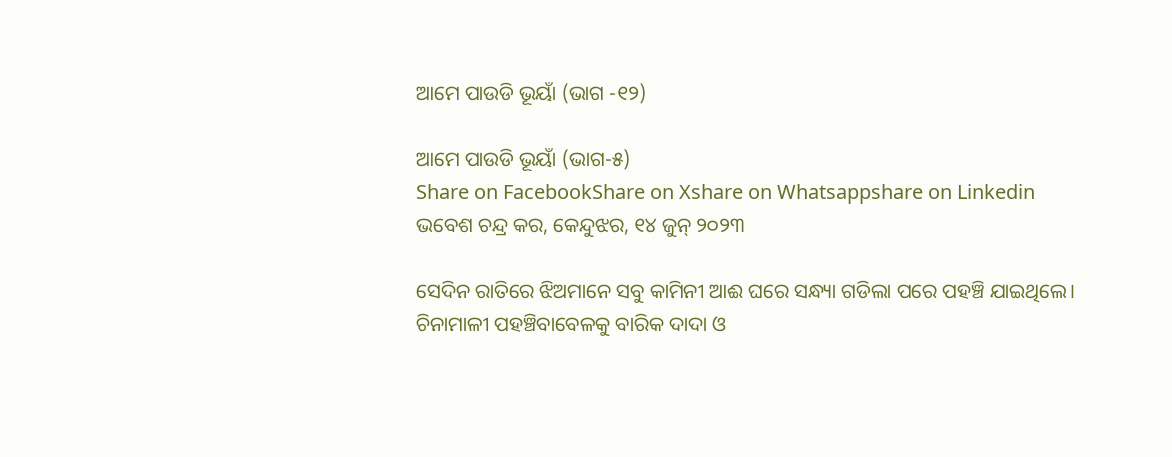ଆମେ ପାଉଡି ଭୂୟାଁ (ଭାଗ -୧୨)

ଆମେ ପାଉଡି ଭୂୟାଁ (ଭାଗ-୫)
Share on FacebookShare on Xshare on Whatsappshare on Linkedin
ଭବେଶ ଚନ୍ଦ୍ର କର, କେନ୍ଦୁଝର, ୧୪ ଜୁନ୍ ୨୦୨୩

ସେଦିନ ରାତିରେ ଝିଅମାନେ ସବୁ କାମିନୀ ଆଈ ଘରେ ସନ୍ଧ୍ୟା ଗଡିଲା ପରେ ପହଞ୍ଚି ଯାଇଥିଲେ। ଚିନାମାଳୀ ପହଞ୍ଚିବାବେଳକୁ ବାରିକ ଦାଦା ଓ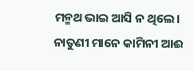ମନ୍ମଥ ଭାଇ ଆସି ନ ଥିଲେ। ନାତୁଣୀ ମାନେ କାମିନୀ ଆଈ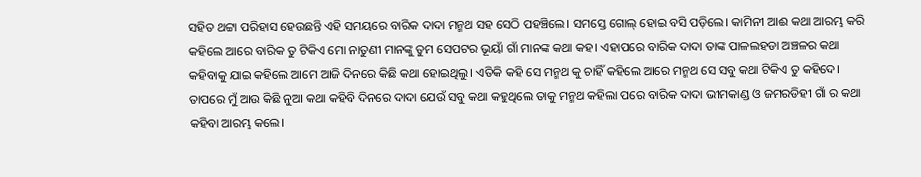ସହିତ ଥଟ୍ଟା ପରିହାସ ହେଉଛନ୍ତି ଏହି ସମୟରେ ବାରିକ ଦାଦା ମନ୍ମଥ ସହ ସେଠି ପହଞ୍ଚିଲେ। ସମସ୍ତେ ଗୋଲ୍ ହୋଇ ବସି ପଡ଼ିଲେ। କାମିନୀ ଆଈ କଥା ଆରମ୍ଭ କରି କହିଲେ ଆରେ ବାରିକ ତୁ ଟିକିଏ ମୋ ନାତୁଣୀ ମାନଙ୍କୁ ତୁମ ସେପଟର ଭୂୟାଁ ଗାଁ ମାନଙ୍କ କଥା କହ। ଏହାପରେ ବାରିକ ଦାଦା ତାଙ୍କ ପାଳଲହଡା ଅଞ୍ଚଳର କଥା କହିବାକୁ ଯାଇ କହିଲେ ଆମେ ଆଜି ଦିନରେ କିଛି କଥା ହୋଇଥିଲୁ। ଏତିକି କହି ସେ ମନ୍ମଥ କୁ ଚାହିଁ କହିଲେ ଆରେ ମନ୍ମଥ ସେ ସବୁ କଥା ଟିକିଏ ତୁ କହିଦେ। ତାପରେ ମୁଁ ଆଉ କିଛି ନୁଆ କଥା କହିବି ଦିନରେ ଦାଦା ଯେଉଁ ସବୁ କଥା କହୁଥିଲେ ତାକୁ ମନ୍ମଥ କହିଲା ପରେ ବାରିକ ଦାଦା ଭୀମକାଣ୍ଡ ଓ ଜମରଡିହୀ ଗାଁ ର କଥା କହିବା ଆରମ୍ଭ କଲେ।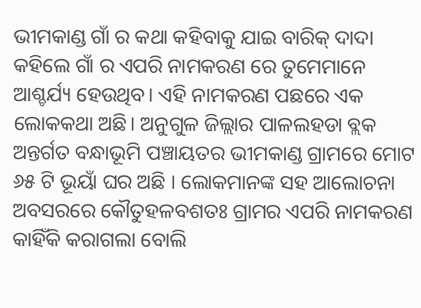ଭୀମକାଣ୍ଡ ଗାଁ ର କଥା କହିବାକୁ ଯାଇ ବାରିକ୍ ଦାଦା କହିଲେ ଗାଁ ର ଏପରି ନାମକରଣ ରେ ତୁମେମାନେ ଆଶ୍ଚର୍ଯ୍ୟ ହେଉଥିବ। ଏହି ନାମକରଣ ପଛରେ ଏକ ଲୋକକଥା ଅଛି। ଅନୁଗୁଳ ଜିଲ୍ଲାର ପାଳଲହଡା ବ୍ଲକ ଅନ୍ତର୍ଗତ ବନ୍ଧାଭୂମି ପଞ୍ଚାୟତର ଭୀମକାଣ୍ଡ ଗ୍ରାମରେ ମୋଟ ୬୫ ଟି ଭୂୟାଁ ଘର ଅଛି । ଲୋକମାନଙ୍କ ସହ ଆଲୋଚନା ଅବସରରେ କୌତୁହଳବଶତଃ ଗ୍ରାମର ଏପରି ନାମକରଣ କାହିଁକି କରାଗଲା ବୋଲି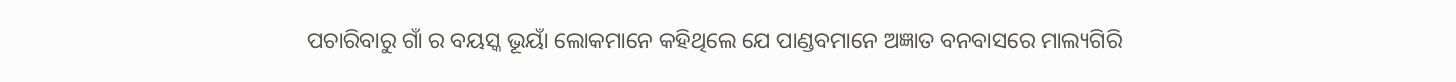ପଚାରିବାରୁ ଗାଁ ର ବୟସ୍କ ଭୂୟାଁ ଲୋକମାନେ କହିଥିଲେ ଯେ ପାଣ୍ଡବମାନେ ଅଜ୍ଞାତ ବନବାସରେ ମାଲ୍ୟଗିରି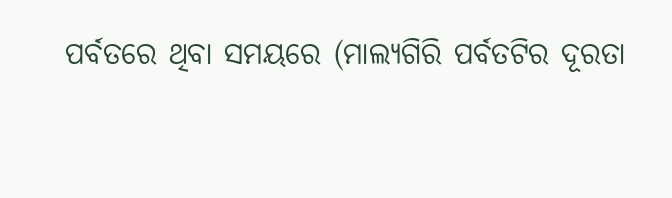ପର୍ବତରେ ଥିବା ସମୟରେ (ମାଲ୍ୟଗିରି ପର୍ବତଟିର ଦୂରତା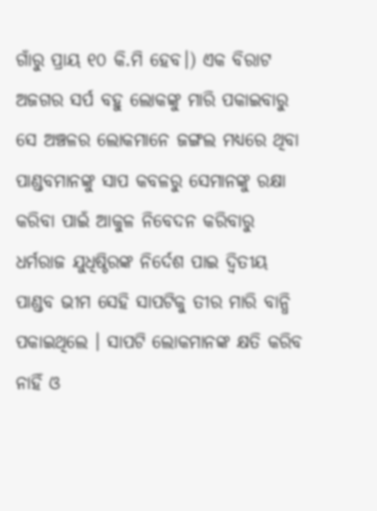ଗାଁରୁ ପ୍ରାୟ ୧୦ କି.ମି ହେବ।) ଏକ ବିରାଟ ଅଜଗର ସର୍ପ ବହୁ ଲୋକଙ୍କୁ ମାରି ପକାଇବାରୁ ସେ ଅଞ୍ଚଳର ଲୋକମାନେ ଜଙ୍ଗଲ ମଧ୍ୟରେ ଥିବା ପାଣ୍ଡବମାନଙ୍କୁ ସାପ କବଳରୁ ସେମାନଙ୍କୁ ରକ୍ଷା କରିବା ପାଇଁ ଆକୁଳ ନିବେଦନ କରିବାରୁ ଧର୍ମରାଜ ଯୁଧିଷ୍ଠିରଙ୍କ ନିର୍ଦେଶ ପାଇ ଦ୍ବିତୀୟ ପାଣ୍ଡବ ଭୀମ ସେହି ସାପଟିକୁ ତୀର ମାରି ବାନ୍ଧି ପକାଇଥିଲେ । ସାପଟି ଲୋକମାନଙ୍କ କ୍ଷତି କରିବ ନାହିଁ ଓ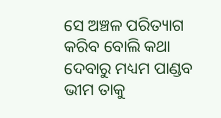ସେ ଅଞ୍ଚଳ ପରିତ୍ୟାଗ କରିବ ବୋଲି କଥା ଦେବାରୁ ମଧ୍ୟମ ପାଣ୍ଡବ ଭୀମ ତାକୁ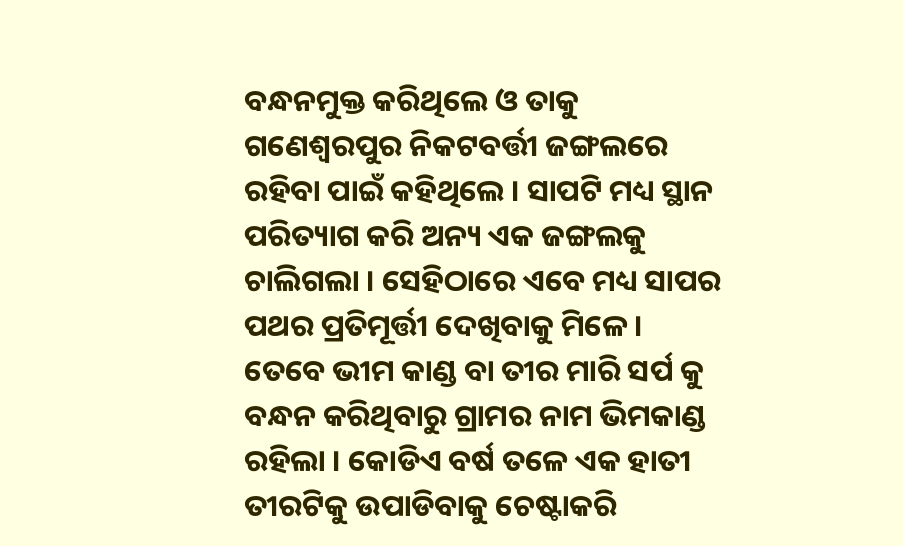ବନ୍ଧନମୁକ୍ତ କରିଥିଲେ ଓ ତାକୁ ଗଣେଶ୍ବରପୁର ନିକଟବର୍ତ୍ତୀ ଜଙ୍ଗଲରେ ରହିବା ପାଇଁ କହିଥିଲେ । ସାପଟି ମଧ୍ୟ ସ୍ଥାନ ପରିତ୍ୟାଗ କରି ଅନ୍ୟ ଏକ ଜଙ୍ଗଲକୁ ଚାଲିଗଲା । ସେହିଠାରେ ଏବେ ମଧ୍ୟ ସାପର ପଥର ପ୍ରତିମୂର୍ତ୍ତୀ ଦେଖିବାକୁ ମିଳେ । ତେବେ ଭୀମ କାଣ୍ଡ ବା ତୀର ମାରି ସର୍ପ କୁ ବନ୍ଧନ କରିଥିବାରୁ ଗ୍ରାମର ନାମ ଭିମକାଣ୍ଡ ରହିଲା । କୋଡିଏ ବର୍ଷ ତଳେ ଏକ ହାତୀ ତୀରଟିକୁ ଉପାଡିବାକୁ ଚେଷ୍ଟାକରି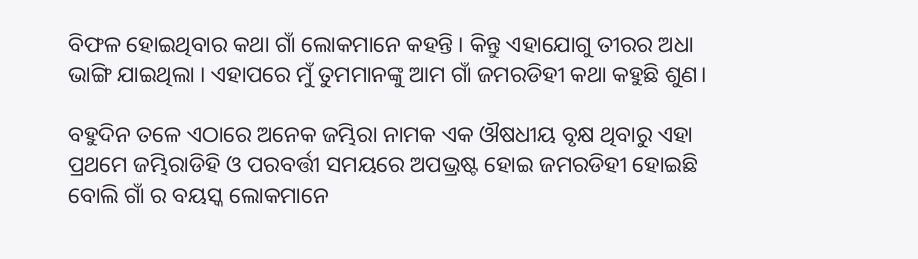ବିଫଳ ହୋଇଥିବାର କଥା ଗାଁ ଲୋକମାନେ କହନ୍ତି । କିନ୍ତୁ ଏହାଯୋଗୁ ତୀରର ଅଧା ଭାଙ୍ଗି ଯାଇଥିଲା । ଏହାପରେ ମୁଁ ତୁମମାନଙ୍କୁ ଆମ ଗାଁ ଜମରଡିହୀ କଥା କହୁଛି ଶୁଣ।

ବହୁଦିନ ତଳେ ଏଠାରେ ଅନେକ ଜମ୍ଭିରା ନାମକ ଏକ ଔଷଧୀୟ ବୃକ୍ଷ ଥିବାରୁ ଏହା ପ୍ରଥମେ ଜମ୍ଭିରାଡିହି ଓ ପରବର୍ତ୍ତୀ ସମୟରେ ଅପଭ୍ରଷ୍ଟ ହୋଇ ଜମରଡିହୀ ହୋଇଛି ବୋଲି ଗାଁ ର ବୟସ୍କ ଲୋକମାନେ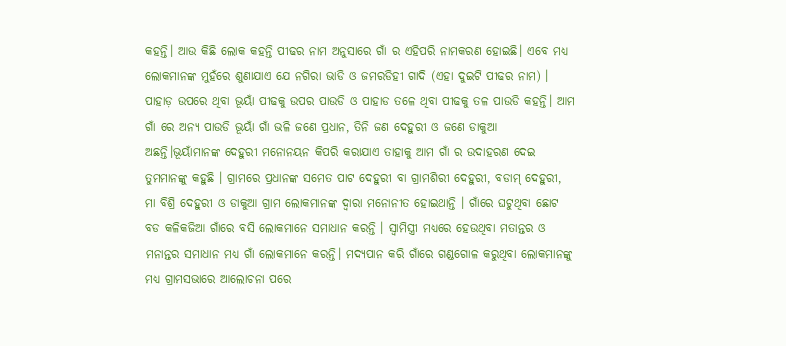କହନ୍ତି। ଆଉ କିଛି ଲୋକ କହନ୍ତି ପୀଢର ନାମ ଅନୁସାରେ ଗାଁ ର ଏହିପରି ନାମକରଣ ହୋଇଛି। ଏବେ ମଧ୍ୟ ଲୋକମାନଙ୍କ ମୁହଁରେ ଶୁଣାଯାଏ ଯେ ନଗିରା ଭାଡି ଓ ଜମରଡିହୀ ଗାଦି (ଏହା ଦୁଇଟି ପୀଢର ନାମ) । ପାହାଡ଼ ଉପରେ ଥିବା ଭୂୟାଁ ପୀଢକୁ ଉପର ପାଉଡି ଓ ପାହାଡ ତଳେ ଥିବା ପୀଢକୁ ତଳ ପାଉଡି କହନ୍ତି। ଆମ ଗାଁ ରେ ଅନ୍ୟ ପାଉଡି ଭୂୟାଁ ଗାଁ ଭଳି ଜଣେ ପ୍ରଧାନ, ତିନି ଜଣ ଦେହୁରୀ ଓ ଜଣେ ଡାକୁଆ ଅଛନ୍ତି।ଭୂୟାଁମାନଙ୍କ ଦେହୁରୀ ମନୋନୟନ କିପରି କରାଯାଏ ତାହାକୁ ଆମ ଗାଁ ର ଉଦାହରଣ ଦେଇ ତୁମମାନଙ୍କୁ କହୁଛି । ଗ୍ରାମରେ ପ୍ରଧାନଙ୍କ ସମେତ ପାଟ ଦେହୁରୀ ବା ଗ୍ରାମଶିରୀ ଦେହୁରୀ, ବଡାମ୍ ଦେହୁରୀ, ମା ବିଶ୍ରି ଦେହୁରୀ ଓ ଡାକୁଆ ଗ୍ରାମ ଲୋକମାନଙ୍କ ଦ୍ବାରା ମନୋନୀତ ହୋଇଥାନ୍ତି । ଗାଁରେ ଘଟୁଥିବା ଛୋଟ ବଡ କଳିକଜିଆ ଗାଁରେ ବସି ଲୋକମାନେ ସମାଧାନ କରନ୍ତି । ସ୍ବାମିସ୍ତ୍ରୀ ମଧ୍ୟରେ ହେଉଥିବା ମତାନ୍ତର ଓ ମନାନ୍ତର ସମାଧାନ ମଧ୍ୟ ଗାଁ ଲୋକମାନେ କରନ୍ତି। ମଦ୍ୟପାନ କରି ଗାଁରେ ଗଣ୍ଡଗୋଳ କରୁଥିବା ଲୋକମାନଙ୍କୁ ମଧ୍ୟ ଗ୍ରାମସଭାରେ ଆଲୋଚନା ପରେ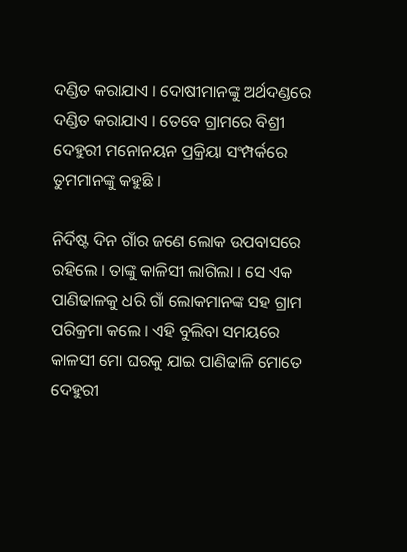ଦଣ୍ଡିତ କରାଯାଏ । ଦୋଷୀମାନଙ୍କୁ ଅର୍ଥଦଣ୍ଡରେ ଦଣ୍ଡିତ କରାଯାଏ । ତେବେ ଗ୍ରାମରେ ବିଶ୍ରୀ ଦେହୁରୀ ମନୋନୟନ ପ୍ରକ୍ରିୟା ସଂମ୍ପର୍କରେ ତୁମମାନଙ୍କୁ କହୁଛି ।

ନିର୍ଦିଷ୍ଟ ଦିନ ଗାଁର ଜଣେ ଲୋକ ଉପବାସରେ ରହିଲେ । ତାଙ୍କୁ କାଳିସୀ ଲାଗିଲା । ସେ ଏକ ପାଣିଢାଳକୁ ଧରି ଗାଁ ଲୋକମାନଙ୍କ ସହ ଗ୍ରାମ ପରିକ୍ରମା କଲେ । ଏହି ବୁଲିବା ସମୟରେ କାଳସୀ ମୋ ଘରକୁ ଯାଇ ପାଣିଢାଳି ମୋତେ ଦେହୁରୀ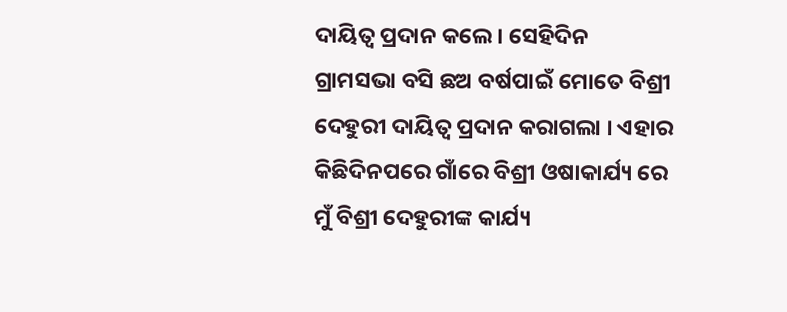ଦାୟିତ୍ବ ପ୍ରଦାନ କଲେ । ସେହିଦିନ ଗ୍ରାମସଭା ବସି ଛଅ ବର୍ଷପାଇଁ ମୋତେ ବିଶ୍ରୀ ଦେହୁରୀ ଦାୟିତ୍ବ ପ୍ରଦାନ କରାଗଲା । ଏହାର କିଛିଦିନପରେ ଗାଁରେ ବିଶ୍ରୀ ଓଷାକାର୍ଯ୍ୟ ରେ ମୁଁ ବିଶ୍ରୀ ଦେହୁରୀଙ୍କ କାର୍ଯ୍ୟ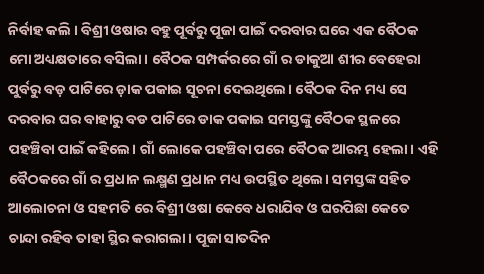ନିର୍ବାହ କଲି । ବିଶ୍ରୀ ଓଷାର ବହୁ ପୂର୍ବରୁ ପୂଜା ପାଇଁ ଦରବାର ଘରେ ଏକ ବୈଠକ ମୋ ଅଧ୍ୟକ୍ଷତାରେ ବସିଲା। ବୈଠକ ସମ୍ପର୍କରରେ ଗାଁ ର ଡାକୁଆ ଶୀର ବେହେରା ପୁର୍ବରୁ ବଡ଼ ପାଟିରେ ଡ଼ାକ ପକାଇ ସୂଚନା ଦେଇଥିଲେ। ବୈଠକ ଦିନ ମଧ୍ୟ ସେ ଦରବାର ଘର ବାହାରୁ ବଡ ପାଟିରେ ଡାକ ପକାଇ ସମସ୍ତଙ୍କୁ ବୈଠକ ସ୍ଥଳରେ ପହଞ୍ଚିବା ପାଇଁ କହିଲେ। ଗାଁ ଲୋକେ ପହଞ୍ଚିବା ପରେ ବୈଠକ ଆରମ୍ଭ ହେଲା। ଏହି ବୈଠକରେ ଗାଁ ର ପ୍ରଧାନ ଲକ୍ଷ୍ମଣ ପ୍ରଧାନ ମଧ୍ୟ ଉପସ୍ଥିତ ଥିଲେ। ସମସ୍ତଙ୍କ ସହିତ ଆଲୋଚନା ଓ ସହମତି ରେ ବିଶ୍ରୀ ଓଷା କେବେ ଧରାଯିବ ଓ ଘରପିଛା କେତେ ଚାନ୍ଦା ରହିବ ତାହା ସ୍ଥିର କରାଗଲା। ପୂଜା ସାତଦିନ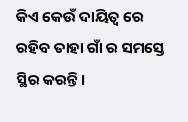କିଏ କେଉଁ ଦାୟିତ୍ଵ ରେ ରହିବ ତାହା ଗାଁ ର ସମସ୍ତେ ସ୍ଥିର କରନ୍ତି।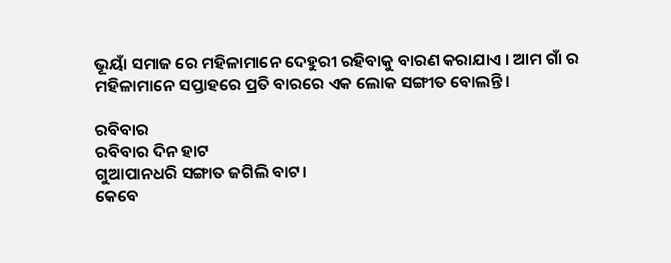ଭୂୟାଁ ସମାଜ ରେ ମହିଳାମାନେ ଦେହୁରୀ ରହିବାକୁ ବାରଣ କରାଯାଏ । ଆମ ଗାଁ ର ମହିଳାମାନେ ସପ୍ତାହରେ ପ୍ରତି ବାରରେ ଏକ ଲୋକ ସଙ୍ଗୀତ ବୋଲନ୍ତି।

ରବିବାର
ରବିବାର ଦିନ ହାଟ
ଗୁଆପାନଧରି ସଙ୍ଗାତ ଜଗିଲି ବାଟ।
କେବେ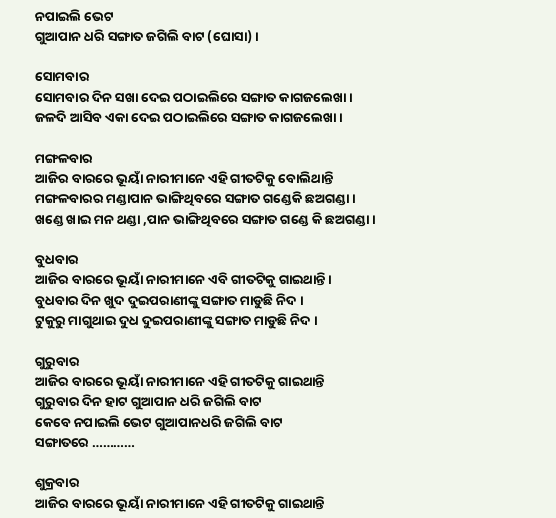ନପାଇଲି ଭେଟ
ଗୁଆପାନ ଧରି ସଙ୍ଗାତ ଜଗିଲି ବାଟ (ଘୋସା) ।

ସୋମବାର
ସୋମବାର ଦିନ ସଖା ଦେଇ ପଠାଇଲିରେ ସଙ୍ଗାତ କାଗଜଲେଖା ।
ଜଳଦି ଆସିବ ଏକା ଦେଇ ପଠାଇଲିରେ ସଙ୍ଗାତ କାଗଜଲେଖା ।

ମଙ୍ଗଳବାର
ଆଜିର ବାରରେ ଭୂୟାଁ ନାରୀମାନେ ଏହି ଗୀତଟିକୁ ବୋଲିଥାନ୍ତି
ମଙ୍ଗଳବାରର ମଣ୍ଡାପାନ ଭାଙ୍ଗିଥିବରେ ସଙ୍ଗାତ ଗଣ୍ଡେକି ଛଅଗଣ୍ଡା ।
ଖଣ୍ଡେ ଖାଇ ମନ ଥଣ୍ଡା ,ପାନ ଭାଙ୍ଗିଥିବରେ ସଙ୍ଗାତ ଗଣ୍ଡେ କି ଛଅଗଣ୍ଡା ।

ବୁଧବାର
ଆଜିର ବାରରେ ଭୂୟାଁ ନାରୀମାନେ ଏବି ଗୀତଟିକୁ ଗାଇଥାନ୍ତି ।
ବୁଧବାର ଦିନ ଖୁଦ ଦୁଇପରାଣୀଙ୍କୁ ସଙ୍ଗାତ ମାଡୁଛି ନିଦ ।
ଟୁକୁରୁ ମାଗୁଥାଇ ଦୁଧ ଦୁଇପରାଣୀଙ୍କୁ ସଙ୍ଗାତ ମାଡୁଛି ନିଦ ।

ଗୁରୁବାର
ଆଜିର ବାରରେ ଭୂୟାଁ ନାରୀମାନେ ଏହି ଗୀତଟିକୁ ଗାଇଥାନ୍ତି
ଗୁରୁବାର ଦିନ ହାଟ ଗୁଆପାନ ଧରି ଜଗିଲି ବାଟ
କେବେ ନପାଇଲି ଭେଟ ଗୁଆପାନଧରି ଜଗିଲି ବାଟ
ସଙ୍ଗାତରେ …………

ଶୁକ୍ରବାର
ଆଜିର ବାରରେ ଭୂୟାଁ ନାରୀମାନେ ଏହି ଗୀତଟିକୁ ଗାଇଥାନ୍ତି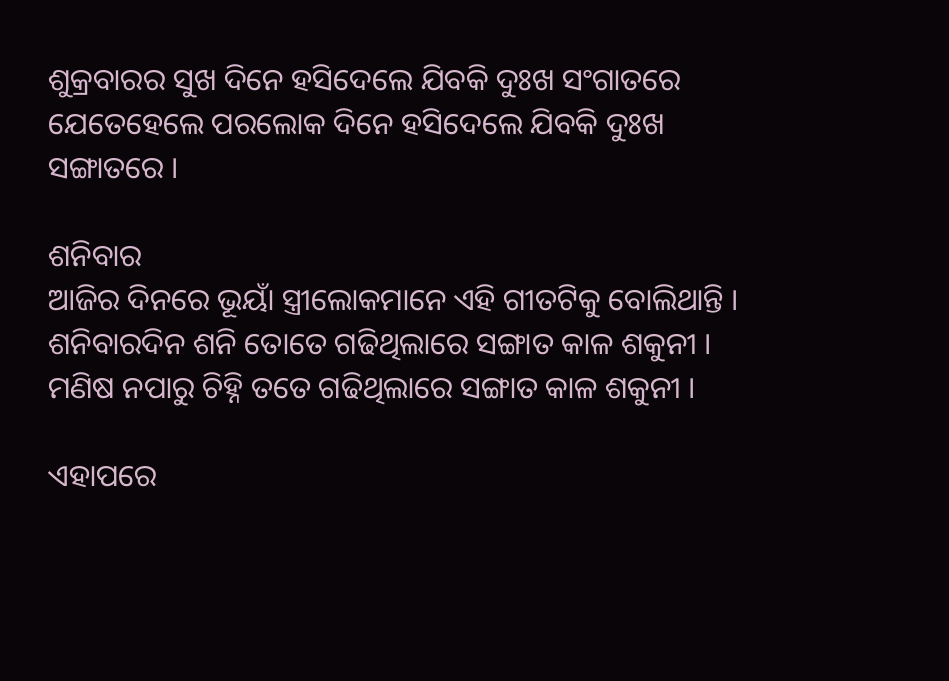ଶୁକ୍ରବାରର ସୁଖ ଦିନେ ହସିଦେଲେ ଯିବକି ଦୁଃଖ ସଂଗାତରେ
ଯେତେହେଲେ ପରଲୋକ ଦିନେ ହସିଦେଲେ ଯିବକି ଦୁଃଖ ସଙ୍ଗାତରେ ।

ଶନିବାର
ଆଜିର ଦିନରେ ଭୂୟାଁ ସ୍ତ୍ରୀଲୋକମାନେ ଏହି ଗୀତଟିକୁ ବୋଲିଥାନ୍ତି ।
ଶନିବାରଦିନ ଶନି ତୋତେ ଗଢିଥିଲାରେ ସଙ୍ଗାତ କାଳ ଶକୁନୀ ।
ମଣିଷ ନପାରୁ ଚିହ୍ନି ତତେ ଗଢିଥିଲାରେ ସଙ୍ଗାତ କାଳ ଶକୁନୀ ।

ଏହାପରେ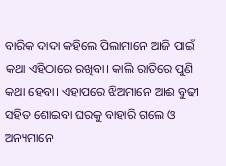ବାରିକ ଦାଦା କହିଲେ ପିଲାମାନେ ଆଜି ପାଇଁ କଥା ଏହିଠାରେ ରଖିବା। କାଲି ରାତିରେ ପୁଣି କଥା ହେବା। ଏହାପରେ ଝିଅମାନେ ଆଈ ବୁଢୀ ସହିତ ଶୋଇବା ଘରକୁ ବାହାରି ଗଲେ ଓ ଅନ୍ୟମାନେ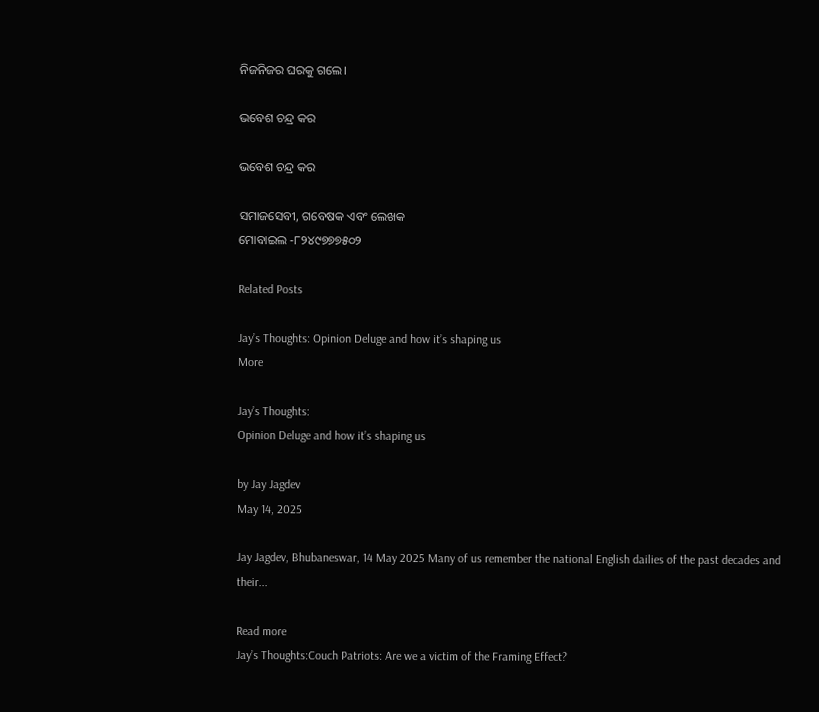ନିଜନିଜର ଘରକୁ ଗଲେ।

ଭବେଶ ଚନ୍ଦ୍ର କର

ଭବେଶ ଚନ୍ଦ୍ର କର

ସମାଜସେବୀ, ଗବେଷକ ଏବଂ ଲେଖକ
ମୋବାଇଲ -୮୨୪୯୭୭୭୫୦୨

Related Posts

Jay’s Thoughts: Opinion Deluge and how it’s shaping us
More

Jay’s Thoughts:
Opinion Deluge and how it’s shaping us

by Jay Jagdev
May 14, 2025

Jay Jagdev, Bhubaneswar, 14 May 2025 Many of us remember the national English dailies of the past decades and their...

Read more
Jay’s Thoughts:Couch Patriots: Are we a victim of the Framing Effect?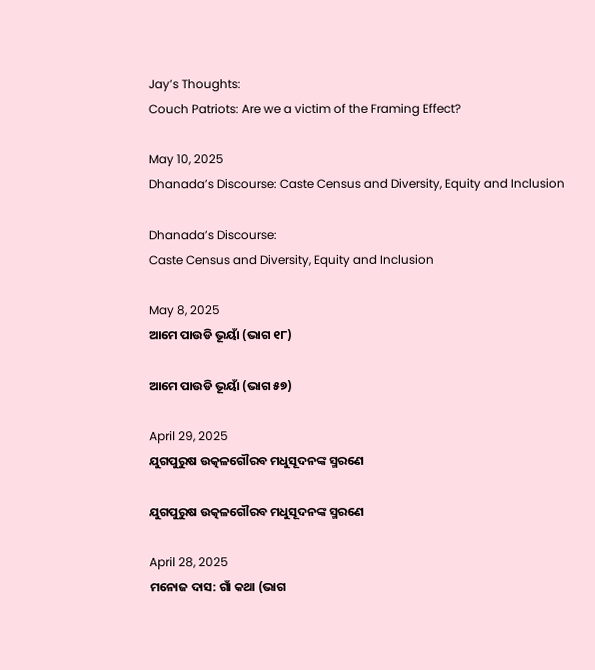Jay’s Thoughts:
Couch Patriots: Are we a victim of the Framing Effect?

May 10, 2025
Dhanada’s Discourse: Caste Census and Diversity, Equity and Inclusion

Dhanada’s Discourse:
Caste Census and Diversity, Equity and Inclusion

May 8, 2025
ଆମେ ପାଉଡି ଭୂୟାଁ (ଭାଗ ୧୮)

ଆମେ ପାଉଡି ଭୂୟାଁ (ଭାଗ ୫୭)

April 29, 2025
ଯୁଗପୁରୁଷ ଉତ୍କଳଗୌରବ ମଧୁସୂଦନଙ୍କ ସ୍ମରଣେ

ଯୁଗପୁରୁଷ ଉତ୍କଳଗୌରବ ମଧୁସୂଦନଙ୍କ ସ୍ମରଣେ

April 28, 2025
ମନୋଜ ଦାସ: ଗାଁ କଥା (ଭାଗ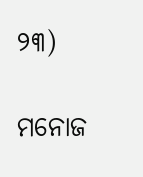୨୩)

ମନୋଜ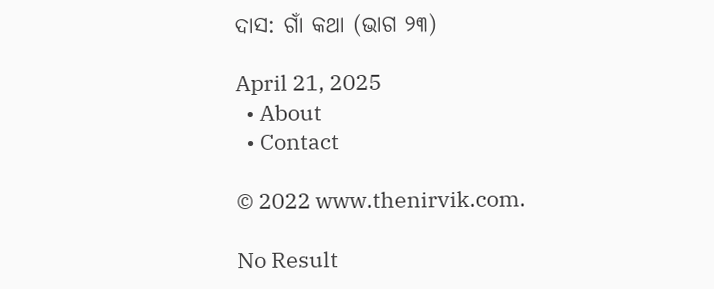ଦାସ: ଗାଁ କଥା (ଭାଗ ୨୩)

April 21, 2025
  • About
  • Contact

© 2022 www.thenirvik.com.

No Result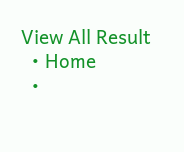View All Result
  • Home
  •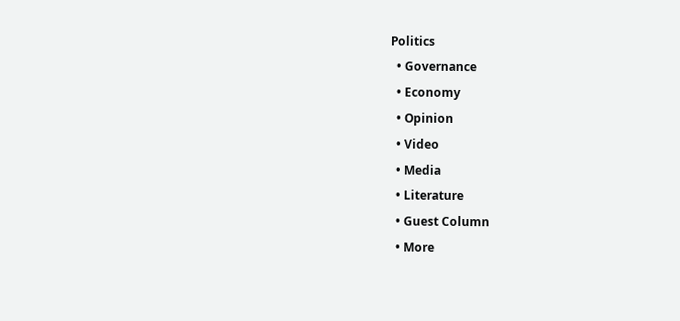Politics
  • Governance
  • Economy
  • Opinion
  • Video
  • Media
  • Literature
  • Guest Column
  • More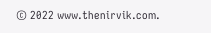© 2022 www.thenirvik.com.